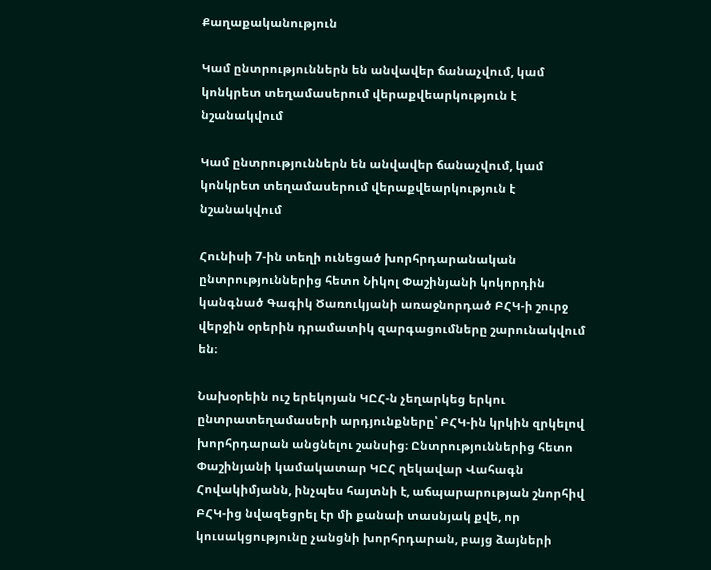Քաղաքականություն

Կամ ընտրություններն են անվավեր ճանաչվում, կամ կոնկրետ տեղամասերում վերաքվեարկություն է նշանակվում

Կամ ընտրություններն են անվավեր ճանաչվում, կամ կոնկրետ տեղամասերում վերաքվեարկություն է նշանակվում

Հունիսի 7-ին տեղի ունեցած խորհրդարանական ընտրություններից հետո Նիկոլ Փաշինյանի կոկորդին կանգնած Գագիկ Ծառուկյանի առաջնորդած ԲՀԿ-ի շուրջ վերջին օրերին դրամատիկ զարգացումները շարունակվում են։

Նախօրեին ուշ երեկոյան ԿԸՀ-ն չեղարկեց երկու ընտրատեղամասերի արդյունքները՝ ԲՀԿ-ին կրկին զրկելով խորհրդարան անցնելու շանսից։ Ընտրություններից հետո Փաշինյանի կամակատար ԿԸՀ ղեկավար Վահագն Հովակիմյանն, ինչպես հայտնի է, աճպարարության շնորհիվ ԲՀԿ-ից նվազեցրել էր մի քանաի տասնյակ քվե, որ կուսակցությունը չանցնի խորհրդարան, բայց ձայների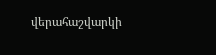վերահաշվարկի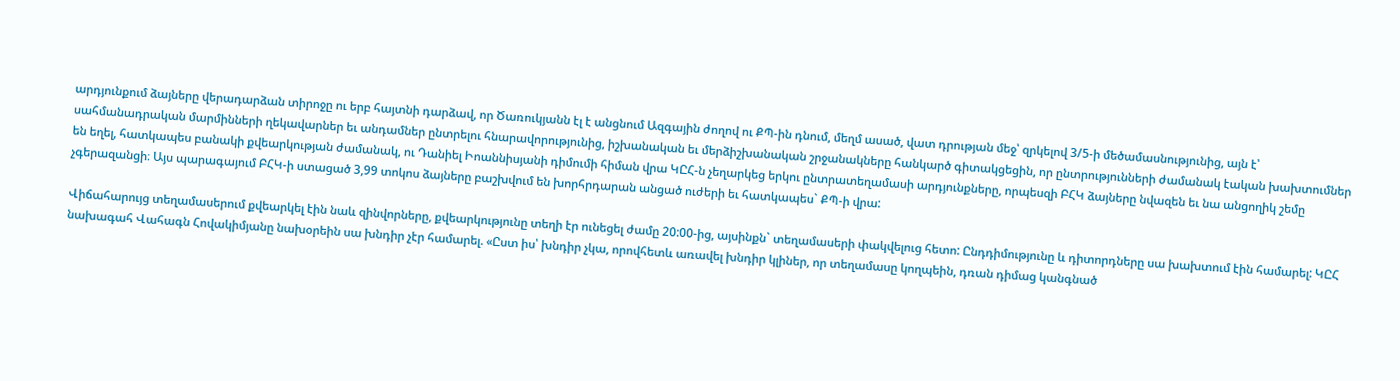արդյունքում ձայները վերադարձան տիրոջը ու երբ հայտնի դարձավ, որ Ծառուկյանն էլ է անցնում Ազգային ժողով ու ՔՊ-ին դնում, մեղմ ասած, վատ դրության մեջ՝ զրկելով 3/5-ի մեծամասնությունից, այն է՝ սահմանադրական մարմինների ղեկավարներ եւ անդամներ ընտրելու հնարավորությունից, իշխանական եւ մերձիշխանական շրջանակները հանկարծ գիտակցեցին, որ ընտրությունների ժամանակ էական խախտումներ են եղել, հատկապես բանակի քվեարկության ժամանակ, ու Դանիել Իոաննիսյանի դիմումի հիման վրա ԿԸՀ-ն չեղարկեց երկու ընտրատեղամասի արդյունքները, որպեսզի ԲՀԿ ձայները նվազեն եւ նա անցողիկ շեմը չգերազանցի։ Այս պարագայում ԲՀԿ-ի ստացած 3,99 տոկոս ձայները բաշխվում են խորհրդարան անցած ուժերի եւ հատկապես` ՔՊ-ի վրա:

Վիճահարույց տեղամասերում քվեարկել էին նաև զինվորները, քվեարկությունը տեղի էր ունեցել ժամը 20:00-ից, այսինքն` տեղամասերի փակվելուց հետո: Ընդդիմությունը և դիտորդները սա խախտում էին համարել: ԿԸՀ նախագահ Վահագն Հովակիմյանը նախօրեին սա խնդիր չէր համարել. «Ըստ իս՝ խնդիր չկա, որովհետև առավել խնդիր կլիներ, որ տեղամասը կողպեին, դռան դիմաց կանգնած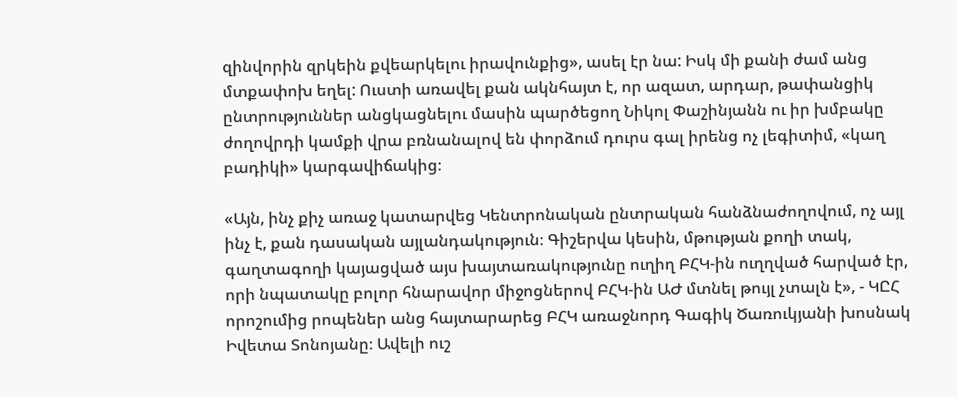զինվորին զրկեին քվեարկելու իրավունքից», ասել էր նա: Իսկ մի քանի ժամ անց մտքափոխ եղել: Ուստի առավել քան ակնհայտ է, որ ազատ, արդար, թափանցիկ ընտրություններ անցկացնելու մասին պարծեցող Նիկոլ Փաշինյանն ու իր խմբակը ժողովրդի կամքի վրա բռնանալով են փորձում դուրս գալ իրենց ոչ լեգիտիմ, «կաղ բադիկի» կարգավիճակից։

«Այն, ինչ քիչ առաջ կատարվեց Կենտրոնական ընտրական հանձնաժողովում, ոչ այլ ինչ է, քան դասական այլանդակություն։ Գիշերվա կեսին, մթության քողի տակ, գաղտագողի կայացված այս խայտառակությունը ուղիղ ԲՀԿ-ին ուղղված հարված էր, որի նպատակը բոլոր հնարավոր միջոցներով ԲՀԿ-ին ԱԺ մտնել թույլ չտալն է», - ԿԸՀ որոշումից րոպեներ անց հայտարարեց ԲՀԿ առաջնորդ Գագիկ Ծառուկյանի խոսնակ Իվետա Տոնոյանը։ Ավելի ուշ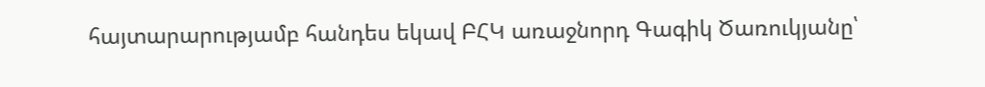հայտարարությամբ հանդես եկավ ԲՀԿ առաջնորդ Գագիկ Ծառուկյանը՝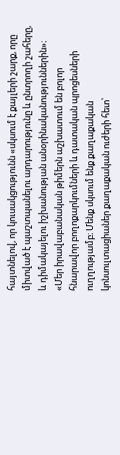հայտնելով, որ կուսակցությունն «սկսում է քայլերի շարք, որը միտված է պաշտպանելու արդարությունը և ընտրողի շահերը, և դիմակայելու իշխանության անօրինականություններին»։ «Մեր իրավաբանական թիմերն աշխատում են բոլոր հնարավոր բողոքարկումների և դատական պրոցեսների ուղղությամբ։ Մենք սկսում ենք քաղաքական կոնսուլտացիաներ քաղաքական ուժերի հետ՝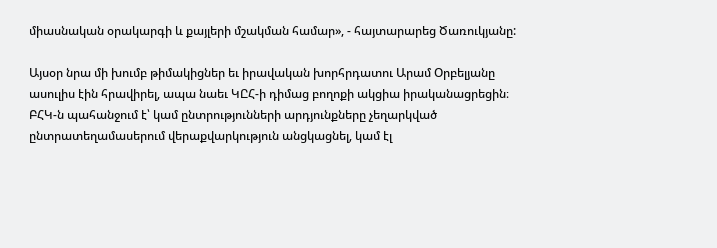միասնական օրակարգի և քայլերի մշակման համար», - հայտարարեց Ծառուկյանը:

Այսօր նրա մի խումբ թիմակիցներ եւ իրավական խորհրդատու Արամ Օրբելյանը ասուլիս էին հրավիրել, ապա նաեւ ԿԸՀ-ի դիմաց բողոքի ակցիա իրականացրեցին։ ԲՀԿ-ն պահանջում է՝ կամ ընտրությունների արդյունքները չեղարկված ընտրատեղամասերում վերաքվարկություն անցկացնել, կամ էլ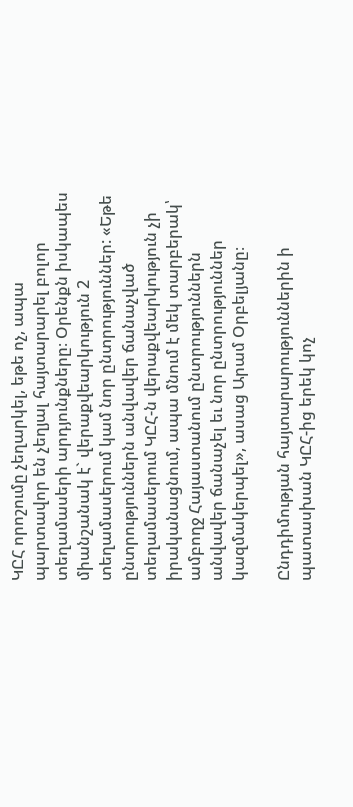ԿԸՀ որոշումը չեղարկել, եթե ոչ, ապա պարտավոր են չեղյալ հայտարարել բոլոր տեղամասերի արդյունքները։ Օրենքն իսկապես միանշանակ է` վերաքվեարկություն 2 տեղամասերում կամ նոր ընտրություններ: «Եթե ընտրություններն անվավեր ճանաչված տեղամասերում ԿԸՀ-ն վերաքվեարկություն չի իրականացնում, ապա մնում է մեկ տարբերակ՝ ամբողջ Հայաստանում ընտրություններն անվավեր ճանաչել եւ նոր ընտրություններ կազմակերպել», ասաց Արամ Օրբելյանը։

Ընդդիմության հայտարարություններին ի պատասխան ԿԸՀ-ից երեկ կոչ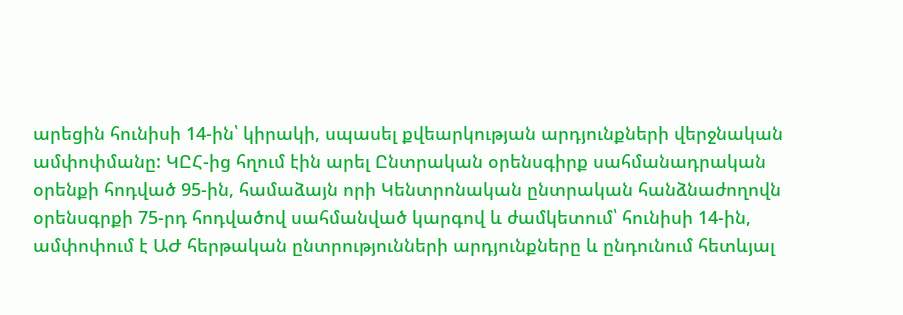արեցին հունիսի 14-ին՝ կիրակի, սպասել քվեարկության արդյունքների վերջնական ամփոփմանը: ԿԸՀ-ից հղում էին արել Ընտրական օրենսգիրք սահմանադրական օրենքի հոդված 95-ին, համաձայն որի Կենտրոնական ընտրական հանձնաժողովն օրենսգրքի 75-րդ հոդվածով սահմանված կարգով և ժամկետում՝ հունիսի 14-ին, ամփոփում է ԱԺ հերթական ընտրությունների արդյունքները և ընդունում հետևյալ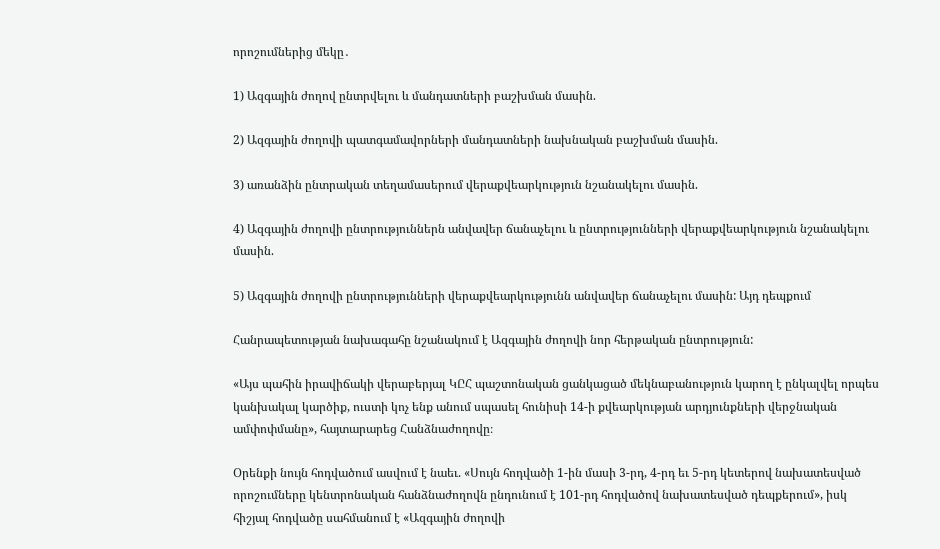որոշումներից մեկը․

1) Ազգային ժողով ընտրվելու և մանդատների բաշխման մասին.

2) Ազգային ժողովի պատգամավորների մանդատների նախնական բաշխման մասին.

3) առանձին ընտրական տեղամասերում վերաքվեարկություն նշանակելու մասին.

4) Ազգային ժողովի ընտրություններն անվավեր ճանաչելու և ընտրությունների վերաքվեարկություն նշանակելու մասին.

5) Ազգային ժողովի ընտրությունների վերաքվեարկությունն անվավեր ճանաչելու մասին: Այդ դեպքում

Հանրապետության նախագահը նշանակում է Ազգային ժողովի նոր հերթական ընտրություն:

«Այս պահին իրավիճակի վերաբերյալ ԿԸՀ պաշտոնական ցանկացած մեկնաբանություն կարող է ընկալվել որպես կանխակալ կարծիք, ուստի կոչ ենք անում սպասել հունիսի 14-ի քվեարկության արդյունքների վերջնական ամփոփմանը», հայտարարեց Հանձնաժողովը։

Օրենքի նույն հոդվածում ասվում է նաեւ. «Սույն հոդվածի 1-ին մասի 3-րդ, 4-րդ եւ 5-րդ կետերով նախատեսված որոշումները կենտրոնական հանձնաժողովն ընդունում է 101-րդ հոդվածով նախատեսված դեպքերում», իսկ հիշյալ հոդվածը սահմանում է «Ազգային ժողովի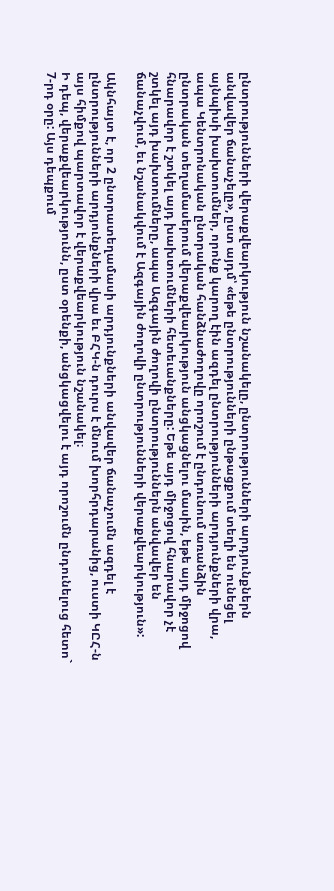ընտրությունների վերաքվեարկություն նշանակելը, ընտրությունների արդյունքներն անվավեր ճանաչելը», ըստ այդմ՝ «եթե ընտրությունների ընթացքում տեղի են ունեցել այնպիսի խախտումներ, որոնք կարող էին ազդել ընտրությունների արդյունքների վրա, ապա Կենտրոնական ընտրական հանձնաժողովը որոշում է ընդունում առանձին ընտրական տեղամասերում վերաքվեարկություն անցկացնելու մասին, եթե այդ միջոցով հնարավոր է շտկել այդ խախտումների հետեւանքները: Եթե այդ միջոցով հնարավոր չէ շտկել այդ խախտումները, ապա Ազգային ժողովի ընտրություններն անվավեր են ճանաչվում, եւ նշանակվում է Ազգային ժողովի ընտրությունների վերաքվեարկություն»:

Ակնհայտ է, որ 2 ընտրատեղամասի արդյունքների անվավեր ճանաչումն ազդել է ընտրությունների արդյունքների վրա եւ ԲՀԿ-ն դուրս է մնում խորհրդարանից, ուստի ԿԸՀ-ն այս հիմքով պարտավոր է վերաքվեարկություն նշանակել։
Ի դեպ, վերաքվեարկությունն, ըստ օրենքի, անցկացվելու է այդ որոշումն ընդունելուց հետո` 7-րդ օրը: Այս դեպքում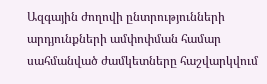Ազգային ժողովի ընտրությունների արդյունքների ամփոփման համար սահմանված ժամկետները հաշվարկվում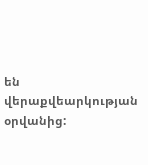են վերաքվեարկության օրվանից: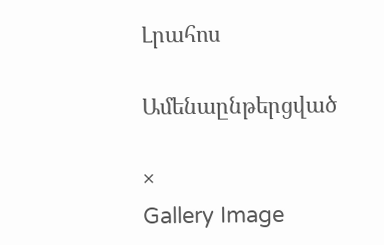Լրահոս

Ամենաընթերցված

×
Gallery Image